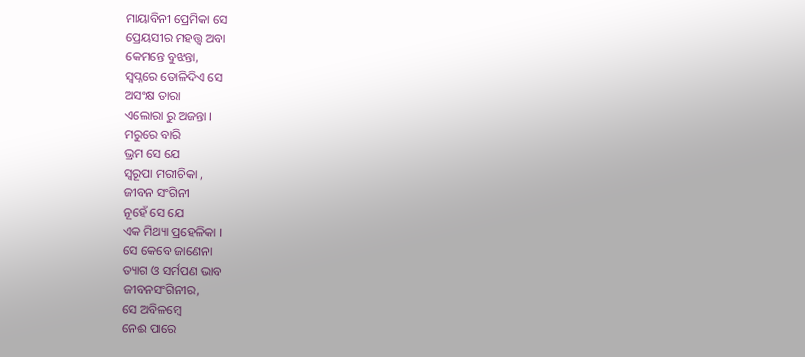ମାୟାବିନୀ ପ୍ରେମିକା ସେ
ପ୍ରେୟସୀର ମହତ୍ତ୍ୱ ଅବା
କେମନ୍ତେ ବୁଝନ୍ତା,
ସ୍ୱପ୍ନରେ ତୋଳିଦିଏ ସେ
ଅସଂକ୍ଷ ତାରା
ଏଲୋରା ରୁ ଅଜନ୍ତା ।
ମରୁରେ ବାରି
ଭ୍ରମ ସେ ଯେ
ସ୍ୱରୂପା ମରୀଚିକା ,
ଜୀବନ ସଂଗିନୀ
ନୂହେଁ ସେ ଯେ
ଏକ ମିଥ୍ୟା ପ୍ରହେଳିକା ।
ସେ କେବେ ଜାଣେନା
ତ୍ୟାଗ ଓ ସର୍ମପଣ ଭାବ
ଜୀବନସଂଗିନୀର,
ସେ ଅବିଳମ୍ବେ
ନେଈ ପାରେ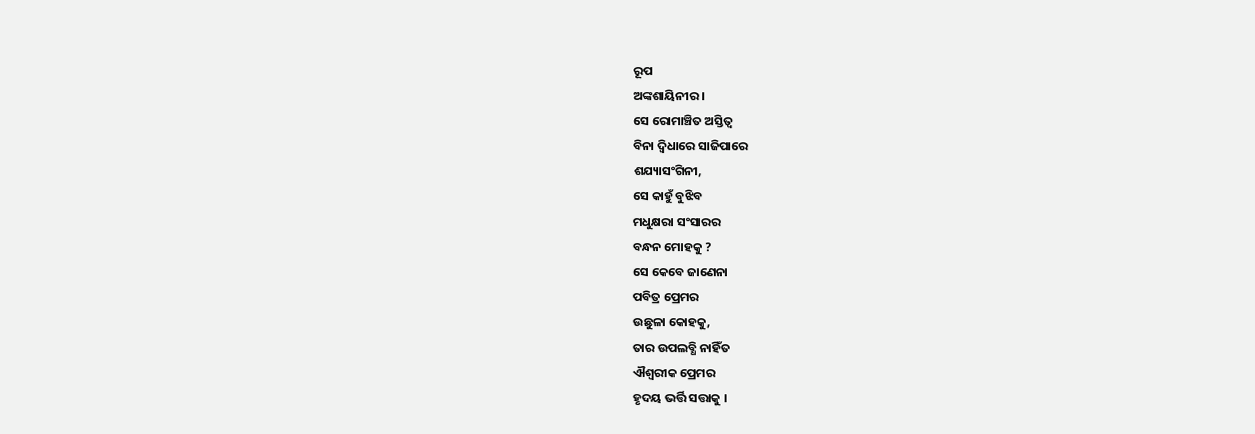ରୂପ
ଅଙ୍କଶାୟିନୀର ।
ସେ ରୋମାଞ୍ଚିତ ଅସ୍ତିତ୍ୱ
ବିନା ଦ୍ୱିଧାରେ ସାଜିପାରେ
ଶଯ୍ୟାସଂଗିନୀ,
ସେ କାହୁଁ ବୁଝିବ
ମଧୁକ୍ଷରା ସଂସାରର
ବନ୍ଧନ ମୋହକୁ ?
ସେ କେବେ ଜାଣେନା
ପବିତ୍ର ପ୍ରେମର
ଉଛୁଳା କୋହକୁ,
ତାର ଉପଲବ୍ଧି ନାହିଁତ
ଐଶ୍ୱରୀକ ପ୍ରେମର
ହୃଦୟ ଭର୍ତ୍ତି ସତ୍ତାକୁ ।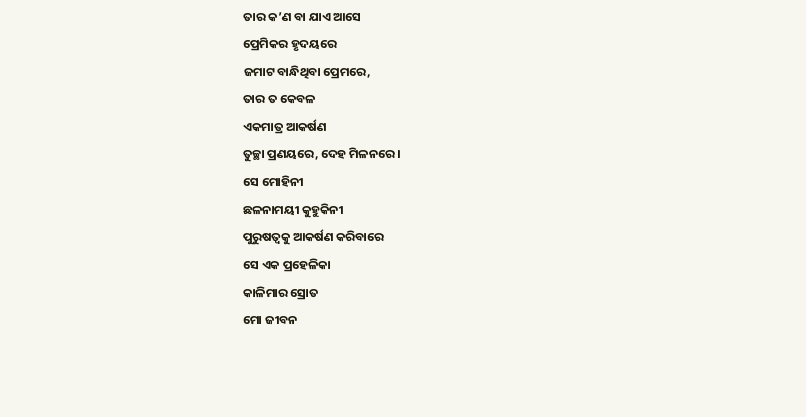ତାର କ’ଣ ବା ଯାଏ ଆସେ
ପ୍ରେମିକର ହୃଦୟରେ
ଜମାଟ ବାନ୍ଧିଥିବା ପ୍ରେମରେ,
ତାର ତ କେବଳ
ଏକମାତ୍ର ଆକର୍ଷଣ
ତୁଚ୍ଛା ପ୍ରଣୟରେ, ଦେହ ମିଳନରେ ।
ସେ ମୋହିନୀ
ଛଳନାମୟୀ କୁହୁକିନୀ
ପୁରୁଷତ୍ୱକୁ ଆକର୍ଷଣ କରିବାରେ
ସେ ଏକ ପ୍ରହେଳିକା
କାଳିମାର ସ୍ରୋତ
ମୋ ଜୀବନ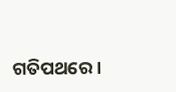ଗତିପଥରେ ।